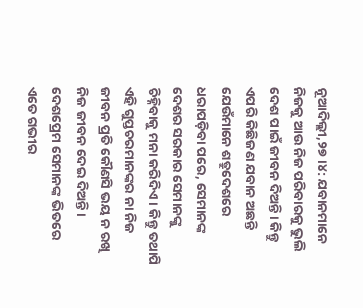ନୂଆଦିଲ୍ଲୀ,୨୭।୪: ଯବାନମାନେ ନିଜକୁ ଆଉ ନିଜ ପରିବାରକୁ ଭୁଲି ଦେଶ ପାଇଁ ଜୀବନ ଦିଅନ୍ତି। କିନ୍ତୁ ଏପରି କିଛିଜଣ ଯବାନ ଅଛନ୍ତି ଯେଉଁମାନେ ଶତ୍ରୁଦେଶରେ ଧରାପଡ଼ିବା ପରେ, ସେମାନଙ୍କ ଦେଶର ସରକାର ସେମାନଙ୍କୁ ଚିହ୍ନିବାକୁ ମନା କରିଦିଏ। କିନ୍ତୁ ତଥାପି ଏହି ଗୁପ୍ତଚରମାନଙ୍କର ନା ନିଜ ଜୀବନ ପ୍ରତି କୌଣସି ଭୟ ନ ରଖି ନିଜ ଜୀବନ ଦେଇ ଦିଅନ୍ତି। ଦେଶପ୍ରେମ ସେମାନଙ୍କ ଭିତରେ ଏତେ ଗଭୀର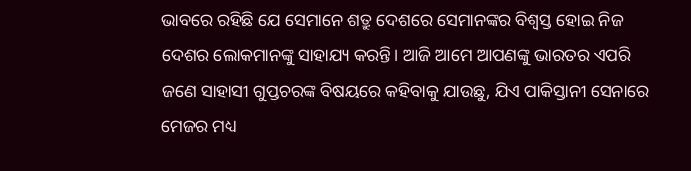ଭାବରେ ରହିଛି ଯେ ସେମାନେ ଶତ୍ରୁ ଦେଶରେ ସେମାନଙ୍କର ବିଶ୍ୱସ୍ତ ହୋଇ ନିଜ ଦେଶର ଲୋକମାନଙ୍କୁ ସାହାଯ୍ୟ କରନ୍ତି। ଆଜି ଆମେ ଆପଣଙ୍କୁ ଭାରତର ଏପରି ଜଣେ ସାହାସୀ ଗୁପ୍ତଚରଙ୍କ ବିଷୟରେ କହିବାକୁ ଯାଉଛୁ, ଯିଏ ପାକିସ୍ତାନୀ ସେନାରେ ମେଜର ମଧ୍ୟ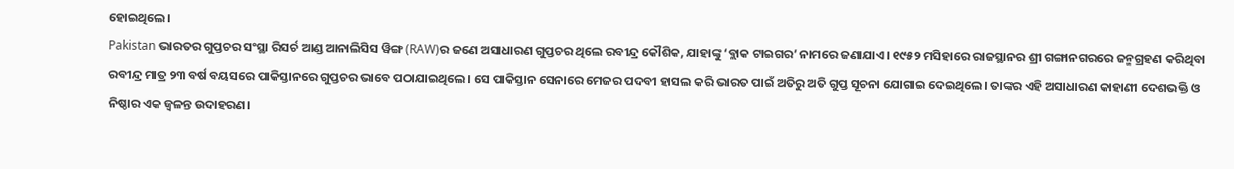ହୋଇଥିଲେ।
Pakistan ଭାରତର ଗୁପ୍ତଚର ସଂସ୍ଥା ରିସର୍ଚ ଆଣ୍ଡ ଆନାଲିସିସ ୱିଙ୍ଗ (RAW)ର ଜଣେ ଅସାଧାରଣ ଗୁପ୍ତଚର ଥିଲେ ରବୀନ୍ଦ୍ର କୌଶିକ, ଯାହାଙ୍କୁ ‘ବ୍ଲାକ ଟାଇଗର’ ନାମରେ ଜଣାଯାଏ। ୧୯୫୨ ମସିହାରେ ରାଜସ୍ଥାନର ଶ୍ରୀ ଗଙ୍ଗାନଗରରେ ଜନ୍ମଗ୍ରହଣ କରିଥିବା ରବୀନ୍ଦ୍ର ମାତ୍ର ୨୩ ବର୍ଷ ବୟସରେ ପାକିସ୍ତାନରେ ଗୁପ୍ତଚର ଭାବେ ପଠାଯାଇଥିଲେ। ସେ ପାକିସ୍ତାନ ସେନାରେ ମେଜର ପଦବୀ ହାସଲ କରି ଭାରତ ପାଇଁ ଅତିରୁ ଅତି ଗୁପ୍ତ ସୂଚନା ଯୋଗାଇ ଦେଇଥିଲେ। ତାଙ୍କର ଏହି ଅସାଧାରଣ କାହାଣୀ ଦେଶଭକ୍ତି ଓ ନିଷ୍ଠାର ଏକ ଜ୍ୱଳନ୍ତ ଉଦାହରଣ।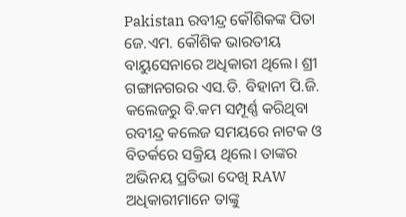Pakistan ରବୀନ୍ଦ୍ର କୌଶିକଙ୍କ ପିତା ଜେ.ଏମ. କୌଶିକ ଭାରତୀୟ ବାୟୁସେନାରେ ଅଧିକାରୀ ଥିଲେ। ଶ୍ରୀ ଗଙ୍ଗାନଗରର ଏସ.ଡି. ବିହାନୀ ପି.ଜି. କଲେଜରୁ ବି.କମ ସମ୍ପୂର୍ଣ୍ଣ କରିଥିବା ରବୀନ୍ଦ୍ର କଲେଜ ସମୟରେ ନାଟକ ଓ ବିତର୍କରେ ସକ୍ରିୟ ଥିଲେ। ତାଙ୍କର ଅଭିନୟ ପ୍ରତିଭା ଦେଖି RAW ଅଧିକାରୀମାନେ ତାଙ୍କୁ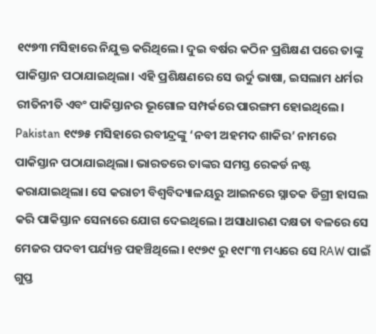୧୯୭୩ ମସିହାରେ ନିଯୁକ୍ତ କରିଥିଲେ। ଦୁଇ ବର୍ଷର କଠିନ ପ୍ରଶିକ୍ଷଣ ପରେ ତାଙ୍କୁ ପାକିସ୍ତାନ ପଠାଯାଇଥିଲା। ଏହି ପ୍ରଶିକ୍ଷଣରେ ସେ ଉର୍ଦୁ ଭାଷା, ଇସଲାମ ଧର୍ମର ରୀତିନୀତି ଏବଂ ପାକିସ୍ତାନର ଭୂଗୋଳ ସମ୍ପର୍କରେ ପାରଙ୍ଗମ ହୋଇଥିଲେ।
Pakistan ୧୯୭୫ ମସିହାରେ ରବୀନ୍ଦ୍ରଙ୍କୁ ‘ନବୀ ଅହମଦ ଶାକିର’ ନାମରେ ପାକିସ୍ତାନ ପଠାଯାଇଥିଲା। ଭାରତରେ ତାଙ୍କର ସମସ୍ତ ରେକର୍ଡ ନଷ୍ଟ କରାଯାଇଥିଲା। ସେ କରାଚୀ ବିଶ୍ୱବିଦ୍ୟାଳୟରୁ ଆଇନରେ ସ୍ନାତକ ଡିଗ୍ରୀ ହାସଲ କରି ପାକିସ୍ତାନ ସେନାରେ ଯୋଗ ଦେଇଥିଲେ। ଅସାଧାରଣ ଦକ୍ଷତା ବଳରେ ସେ ମେଜର ପଦବୀ ପର୍ଯ୍ୟନ୍ତ ପହଞ୍ଚିଥିଲେ। ୧୯୭୯ ରୁ ୧୯୮୩ ମଧ୍ୟରେ ସେ RAW ପାଇଁ ଗୁପ୍ତ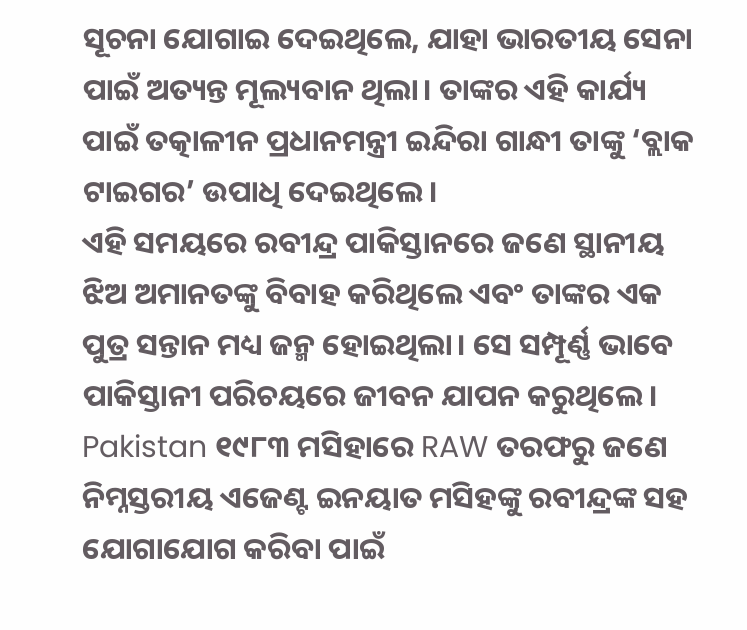ସୂଚନା ଯୋଗାଇ ଦେଇଥିଲେ, ଯାହା ଭାରତୀୟ ସେନା ପାଇଁ ଅତ୍ୟନ୍ତ ମୂଲ୍ୟବାନ ଥିଲା। ତାଙ୍କର ଏହି କାର୍ଯ୍ୟ ପାଇଁ ତତ୍କାଳୀନ ପ୍ରଧାନମନ୍ତ୍ରୀ ଇନ୍ଦିରା ଗାନ୍ଧୀ ତାଙ୍କୁ ‘ବ୍ଲାକ ଟାଇଗର’ ଉପାଧି ଦେଇଥିଲେ।
ଏହି ସମୟରେ ରବୀନ୍ଦ୍ର ପାକିସ୍ତାନରେ ଜଣେ ସ୍ଥାନୀୟ ଝିଅ ଅମାନତଙ୍କୁ ବିବାହ କରିଥିଲେ ଏବଂ ତାଙ୍କର ଏକ ପୁତ୍ର ସନ୍ତାନ ମଧ୍ୟ ଜନ୍ମ ହୋଇଥିଲା। ସେ ସମ୍ପୂର୍ଣ୍ଣ ଭାବେ ପାକିସ୍ତାନୀ ପରିଚୟରେ ଜୀବନ ଯାପନ କରୁଥିଲେ।
Pakistan ୧୯୮୩ ମସିହାରେ RAW ତରଫରୁ ଜଣେ ନିମ୍ନସ୍ତରୀୟ ଏଜେଣ୍ଟ ଇନୟାତ ମସିହଙ୍କୁ ରବୀନ୍ଦ୍ରଙ୍କ ସହ ଯୋଗାଯୋଗ କରିବା ପାଇଁ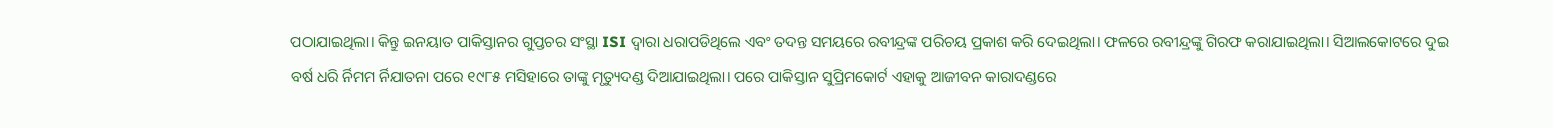ପଠାଯାଇଥିଲା। କିନ୍ତୁ ଇନୟାତ ପାକିସ୍ତାନର ଗୁପ୍ତଚର ସଂସ୍ଥା ISI ଦ୍ୱାରା ଧରାପଡିଥିଲେ ଏବଂ ତଦନ୍ତ ସମୟରେ ରବୀନ୍ଦ୍ରଙ୍କ ପରିଚୟ ପ୍ରକାଶ କରି ଦେଇଥିଲା। ଫଳରେ ରବୀନ୍ଦ୍ରଙ୍କୁ ଗିରଫ କରାଯାଇଥିଲା। ସିଆଲକୋଟରେ ଦୁଇ ବର୍ଷ ଧରି ର୍ନିମମ ର୍ନିଯାତନା ପରେ ୧୯୮୫ ମସିହାରେ ତାଙ୍କୁ ମୃତ୍ୟୁଦଣ୍ଡ ଦିଆଯାଇଥିଲା। ପରେ ପାକିସ୍ତାନ ସୁପ୍ରିମକୋର୍ଟ ଏହାକୁ ଆଜୀବନ କାରାଦଣ୍ଡରେ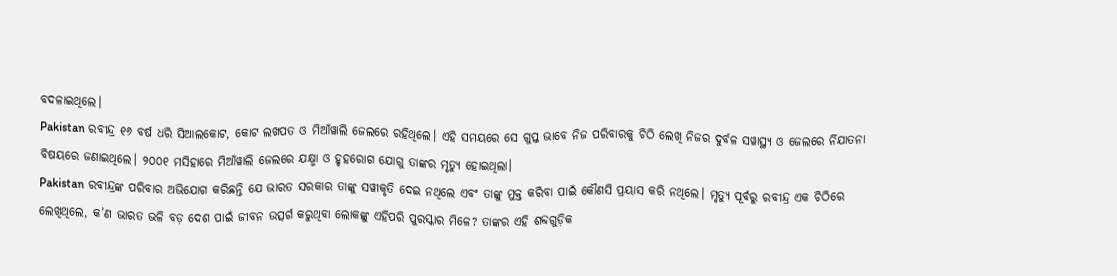ବଦଳାଇଥିଲେ।
Pakistan ରବୀନ୍ଦ୍ର ୧୬ ବର୍ଷ ଧରି ସିଆଲକୋଟ, କୋଟ ଲଖପତ ଓ ମିଆଁୱାଲି ଜେଲରେ ରହିଥିଲେ। ଏହି ସମୟରେ ସେ ଗୁପ୍ତ ଭାବେ ନିଜ ପରିବାରକୁ ଚିଠି ଲେଖି ନିଜର ଦୁର୍ବଳ ସୱାସ୍ଥ୍ୟ ଓ ଜେଲରେ ର୍ନିଯାତନା ବିଷୟରେ ଜଣାଇଥିଲେ। ୨୦୦୧ ମସିହାରେ ମିଆଁୱାଲି ଜେଲରେ ଯକ୍ଷ୍ମା ଓ ହୃହରୋଗ ଯୋଗୁ ତାଙ୍କର ମୃତ୍ୟୁ ହୋଇଥିଲା।
Pakistan ରବୀନ୍ଦ୍ରଙ୍କ ପରିବାର ଅଭିଯୋଗ କରିଛନ୍ତି ଯେ ଭାରତ ସରକାର ତାଙ୍କୁ ସୱୀକୃତି ଦେଇ ନଥିଲେ ଏବଂ ତାଙ୍କୁ ମୁକ୍ତ କରିବା ପାଇଁ କୌଣସି ପ୍ରୟାସ କରି ନଥିଲେ। ମୃତ୍ୟୁ ପୂର୍ବରୁ ରବୀନ୍ଦ୍ର ଏକ ଚିଠିରେ ଲେଖିଥିଲେ, କ’ଣ ଭାରତ ଭଳି ବଡ଼ ଦେଶ ପାଇଁ ଜୀବନ ଉତ୍ସର୍ଗ କରୁଥିବା ଲୋକଙ୍କୁ ଏହିପରି ପୁରସ୍କାର ମିଳେ? ତାଙ୍କର ଏହି ଶବ୍ଦଗୁଡ଼ିକ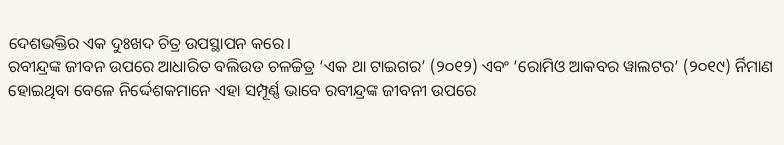ଦେଶଭକ୍ତିର ଏକ ଦୁଃଖଦ ଚିତ୍ର ଉପସ୍ଥାପନ କରେ।
ରବୀନ୍ଦ୍ରଙ୍କ ଜୀବନ ଉପରେ ଆଧାରିତ ବଲିଉଡ ଚଳଚ୍ଚିତ୍ର ‘ଏକ ଥା ଟାଇଗର’ (୨୦୧୨) ଏବଂ ‘ରୋମିଓ ଆକବର ୱାଲଟର’ (୨୦୧୯) ର୍ନିମାଣ ହୋଇଥିବା ବେଳେ ନିର୍ଦ୍ଦେଶକମାନେ ଏହା ସମ୍ପୂର୍ଣ୍ଣ ଭାବେ ରବୀନ୍ଦ୍ରଙ୍କ ଜୀବନୀ ଉପରେ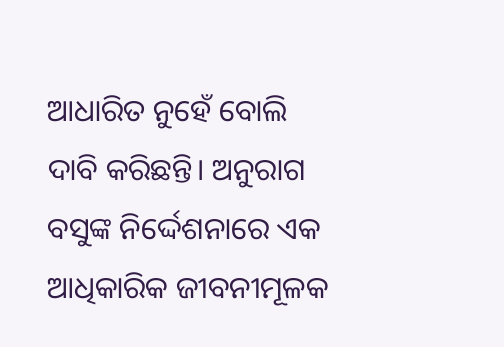ଆଧାରିତ ନୁହେଁ ବୋଲି ଦାବି କରିଛନ୍ତି। ଅନୁରାଗ ବସୁଙ୍କ ନିର୍ଦ୍ଦେଶନାରେ ଏକ ଆଧିକାରିକ ଜୀବନୀମୂଳକ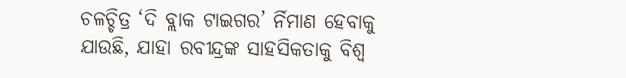ଚଳଚ୍ଚିତ୍ର ‘ଦି ବ୍ଲାକ ଟାଇଗର’ ର୍ନିମାଣ ହେବାକୁ ଯାଉଛି, ଯାହା ରବୀନ୍ଦ୍ରଙ୍କ ସାହସିକତାକୁ ବିଶ୍ୱ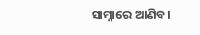ସାମ୍ନାରେ ଆଣିବ।